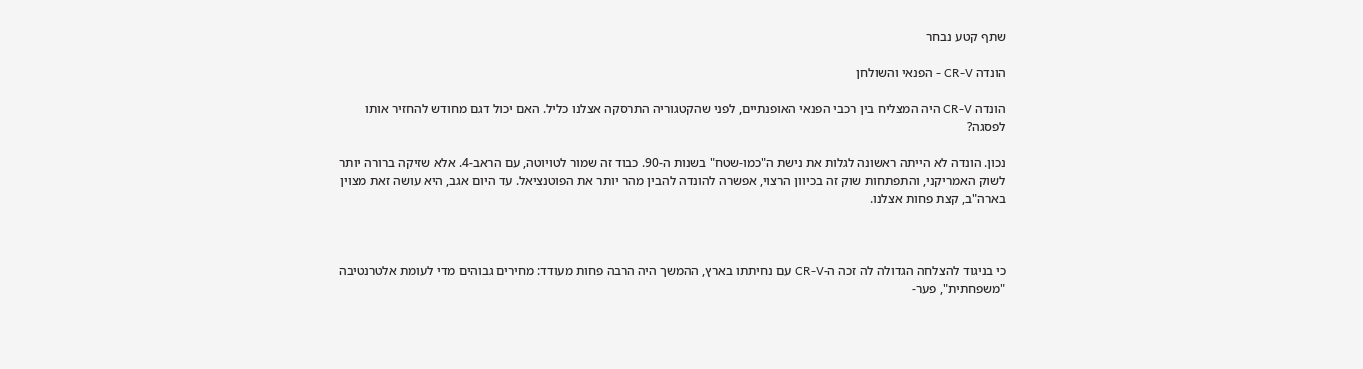שתף קטע נבחר

הונדה CR-V - הפנאי והשולחן

הונדה CR-V היה המצליח בין רכבי הפנאי האופנתיים, לפני שהקטגוריה התרסקה אצלנו כליל. האם יכול דגם מחודש להחזיר אותו לפסגה?

נכון. הונדה לא הייתה ראשונה לגלות את נישת ה"כמו-שטח" בשנות ה-90. כבוד זה שמור לטויוטה, עם הראב-4. אלא שזיקה ברורה יותר לשוק האמריקני, והתפתחות שוק זה בכיוון הרצוי, אפשרה להונדה להבין מהר יותר את הפוטנציאל. עד היום אגב, היא עושה זאת מצוין בארה"ב, קצת פחות אצלנו.



כי בניגוד להצלחה הגדולה לה זכה ה-CR-V עם נחיתתו בארץ, ההמשך היה הרבה פחות מעודד: מחירים גבוהים מדי לעומת אלטרנטיבה "משפחתית", פער-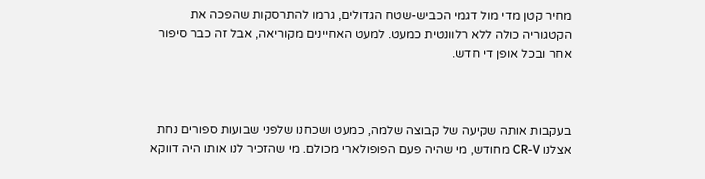מחיר קטן מדי מול דגמי הכביש-שטח הגדולים, גרמו להתרסקות שהפכה את הקטגוריה כולה ללא רלוונטית כמעט. למעט האחיינים מקוריאה, אבל זה כבר סיפור אחר ובכל אופן די חדש.



בעקבות אותה שקיעה של קבוצה שלמה, כמעט ושכחנו שלפני שבועות ספורים נחת אצלנו CR-V מחודש, מי שהיה פעם הפופולארי מכולם. מי שהזכיר לנו אותו היה דווקא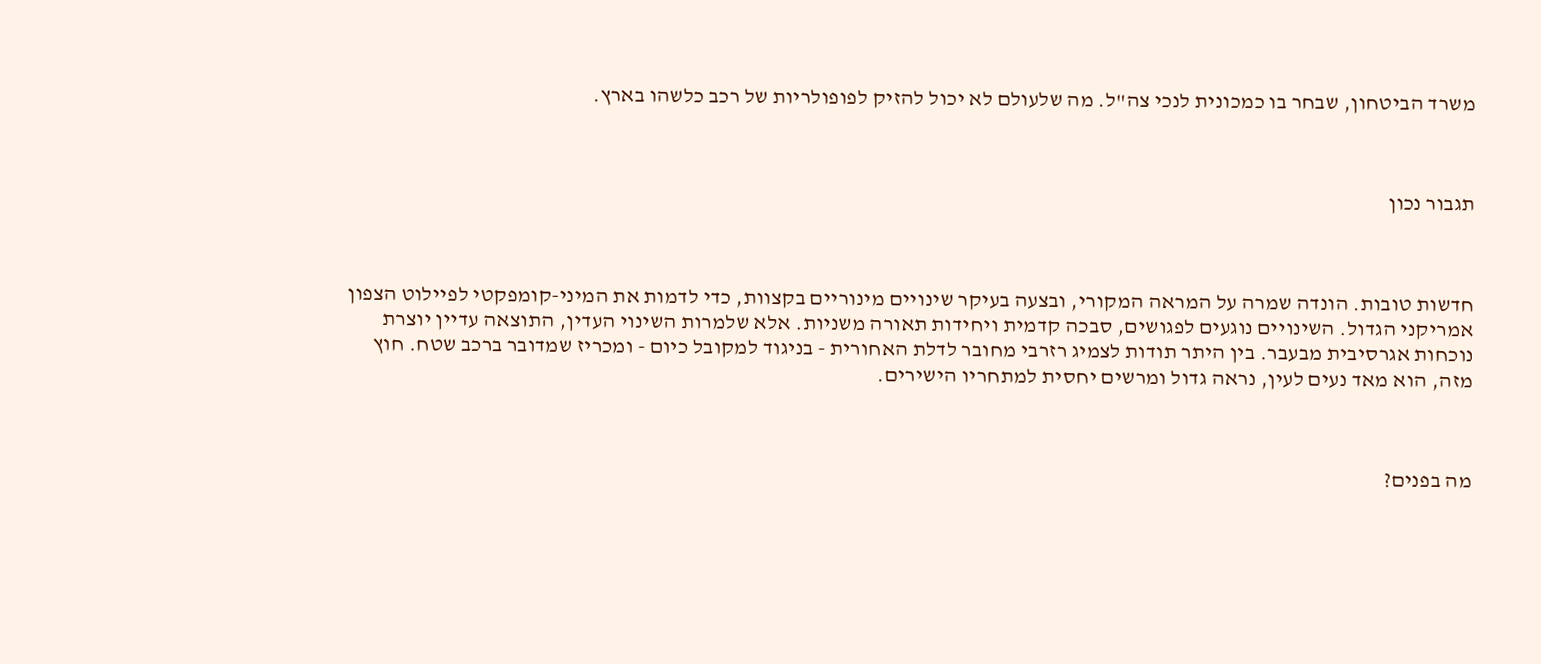משרד הביטחון, שבחר בו כמכונית לנכי צה"ל. מה שלעולם לא יכול להזיק לפופולריות של רכב כלשהו בארץ.



תגבור נכון



חדשות טובות. הונדה שמרה על המראה המקורי, ובצעה בעיקר שינויים מינוריים בקצוות, כדי לדמות את המיני-קומפקטי לפיילוט הצפון אמריקני הגדול. השינויים נוגעים לפגושים, סבכה קדמית ויחידות תאורה משניות. אלא שלמרות השינוי העדין, התוצאה עדיין יוצרת נוכחות אגרסיבית מבעבר. בין היתר תודות לצמיג רזרבי מחובר לדלת האחורית - בניגוד למקובל כיום - ומכריז שמדובר ברכב שטח. חוץ מזה, הוא מאד נעים לעין, נראה גדול ומרשים יחסית למתחריו הישירים.



מה בפנים?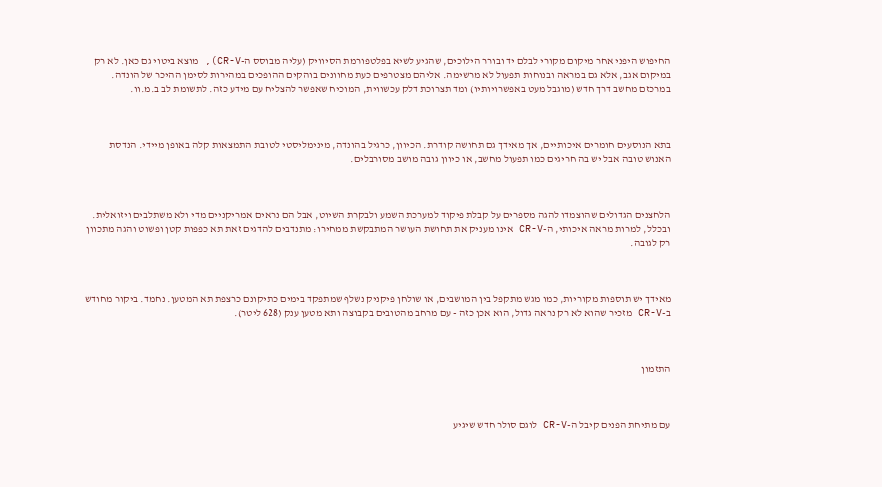החיפוש היפני אחר מיקום מקורי לבלם יד ובורר הילוכים, שהגיע לשיא בפלטפורמת הסיוויק (עליה מבוסס ה-CR-V), מוצא ביטוי גם כאן. לא רק במיקום אגב, אלא גם במראה ובנוחות תפעול לא מרשימה. אליהם מצטרפים כעת מחוונים בוהקים ההופכים במהירות לסימן ההיכר של הונדה. במרכזם מחשב דרך חדש (מוגבל מעט באפשרויותיו) ומד תצרוכת דלק עכשווית, המוכיח שאפשר להצליח עם מידע כזה. לתשומת לב ב.מ.וו.



בתא הנוסעים חומרים איכותיים, אך מאידך גם תחושה קודרת. הכיוון, כרגיל בהונדה, מינימליסטי לטובת התמצאות קלה באופן מיידי. הנדסת האנוש טובה אבל יש בה חריגים כמו תפעול מחשב, או כיוון גובה מושב מסורבלים.



הלחצנים הגדולים שהוצמדו להגה מספרים על קבלת פיקוד למערכת השמע ולבקרת השיוט, אבל הם נראים אמריקניים מדי ולא משתלבים ויזואלית. ובכלל, למרות מראה איכותי, ה-CR-V אינו מעניק את תחושת העושר המתבקשת ממחירו: מתנדבים להדגים זאת תא כפפות קטן ופשוט והגה מתכוון רק לגובה.



מאידך יש תוספות מקוריות, כמו מגש מתקפל בין המושבים, או שולחן פיקניק נשלף שמתפקד בימים כתיקונם כרצפת תא המטען. נחמד. ביקור מחודש ב-CR-V מזכיר שהוא לא רק נראה גדול, הוא אכן כזה - עם מרחב מהטובים בקבוצה ותא מטען ענק (628 ליטר).



התזמון



עם מתיחת הפנים קיבל ה-CR-V לוגם סולר חדש שיגיע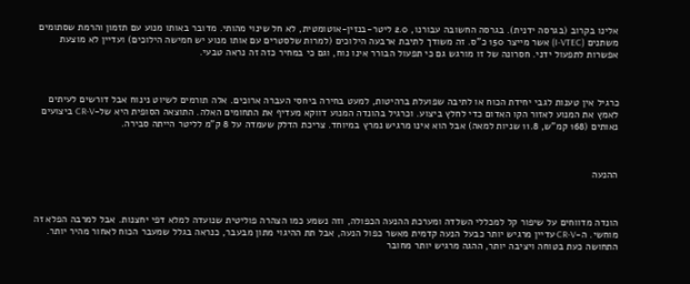אלינו בקרוב (בגרסה ידנית). בגרסה החשובה עבורנו, 2.0 ליטר-בנזין-אוטומטית, לא חל שינוי מהותי. מדובר באותו מנוע עם תזמון והרמת שסתומים משתנים (I-VTEC) אשר מייצר 150 כ"ס. זה משודך לתיבת ארבעה הילוכים (למרות שלסטרים עם אותו מנוע יש חמישה הילוכים) ועדיין לא מוצעת אפשרות לתפעול ידני. חסרונה של זו מורגש גם כי תפעול הבורר אינו נוח, וגם כי במחיר כזה זה נראה טבעי.



כרגיל אין טענות לגבי יחידת הכוח או לתיבה שפועלת ברהיטות, למעט בחירה ביחסי העברה ארוכים. אלה תורמים לשיוט נינוח אבל דורשים לעיתים לאמץ את המנוע לאזור הקו האדום כדי לחלץ ביצוע. וכרגיל בהונדה המנוע דווקא מעדיף את התחומים האלה. התוצאה הסופית היא של-CR-V ביצועים נאותים (168 קמ"ש, 11.8 שניות למאה) אבל הוא אינו מרגיש נמרץ במיוחד. צריכת הדלק שעמדה על 8 ק"מ לליטר הייתה סבירה.



ההנעה



הונדה מדווחים על שיפור קל למכללי השלדה ומערכת ההנעה הכפולה, וזה נשמע כמו הצהרה פוליטית שנועדה למלא דפי יחצנות. אבל למרבה הפלא זה מוחשי. ה-CR-V עדיין מרגיש יותר כבעל הנעה קדמית מאשר כפול הנעה, אבל תת ההיגוי מתון מבעבר, כנראה בגלל שמעבר הכוח לאחור מהיר יותר. התחושה כעת בטוחה ויציבה יותר, ההגה מרגיש יותר מחובר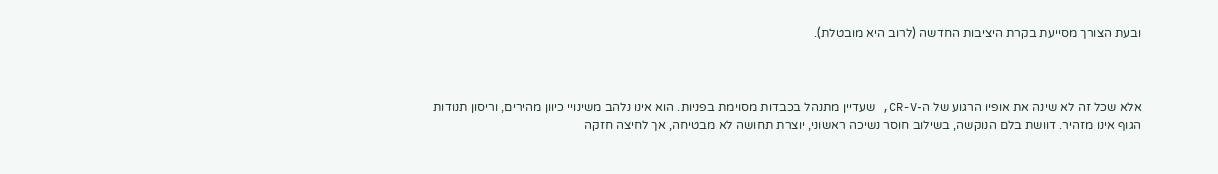ובעת הצורך מסייעת בקרת היציבות החדשה (לרוב היא מובטלת).



אלא שכל זה לא שינה את אופיו הרגוע של ה-CR-V, שעדיין מתנהל בכבדות מסוימת בפניות. הוא אינו נלהב משינויי כיוון מהירים, וריסון תנודות הגוף אינו מזהיר. דוושת בלם הנוקשה, בשילוב חוסר נשיכה ראשוני, יוצרת תחושה לא מבטיחה, אך לחיצה חזקה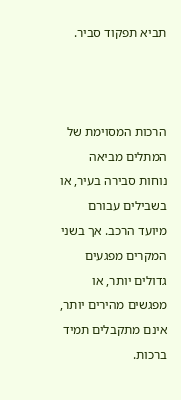תביא תפקוד סביר.



הרכות המסוימת של המתלים מביאה נוחות סבירה בעיר, או בשבילים עבורם מיועד הרכב. אך בשני המקרים מפגעים גדולים יותר, או מפגשים מהירים יותר, אינם מתקבלים תמיד ברכות.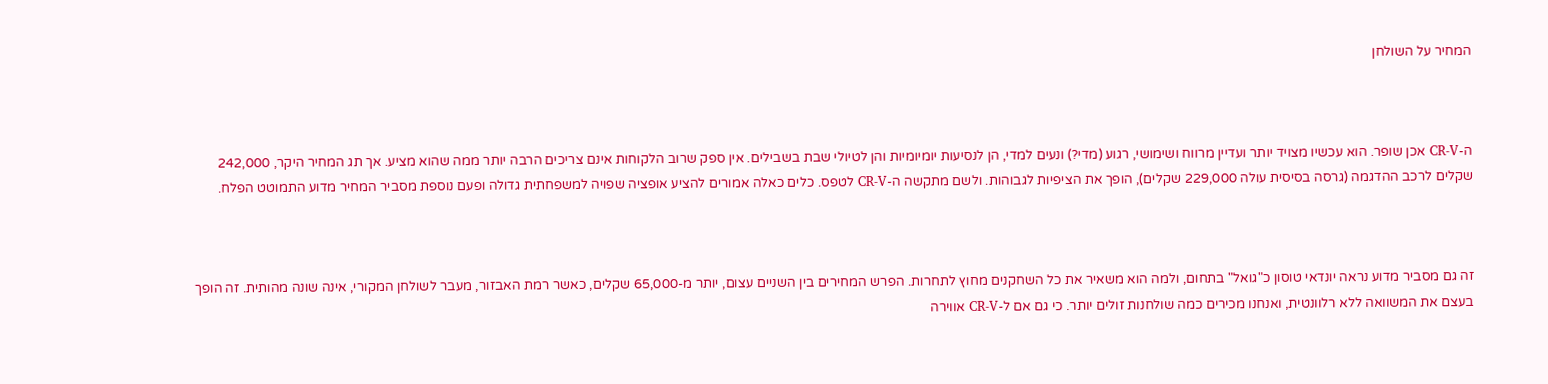המחיר על השולחן



ה-CR-V אכן שופר. הוא עכשיו מצויד יותר ועדיין מרווח ושימושי, רגוע (מדי?) ונעים למדי, הן לנסיעות יומיומיות והן לטיולי שבת בשבילים. אין ספק שרוב הלקוחות אינם צריכים הרבה יותר ממה שהוא מציע. אך תג המחיר היקר, 242,000 שקלים לרכב ההדגמה (גרסה בסיסית עולה 229,000 שקלים), הופך את הציפיות לגבוהות. ולשם מתקשה ה-CR-V לטפס. כלים כאלה אמורים להציע אופציה שפויה למשפחתית גדולה ופעם נוספת מסביר המחיר מדוע התמוטט הפלח.



זה גם מסביר מדוע נראה יונדאי טוסון כ"גואל" בתחום, ולמה הוא משאיר את כל השחקנים מחוץ לתחרות. הפרש המחירים בין השניים עצום, יותר מ-65,000 שקלים, כאשר רמת האבזור, מעבר לשולחן המקורי, אינה שונה מהותית. זה הופך בעצם את המשוואה ללא רלוונטית, ואנחנו מכירים כמה שולחנות זולים יותר. כי גם אם ל-CR-V אווירה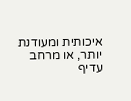איכותית ומעודנת יותר, או מרחב עדיף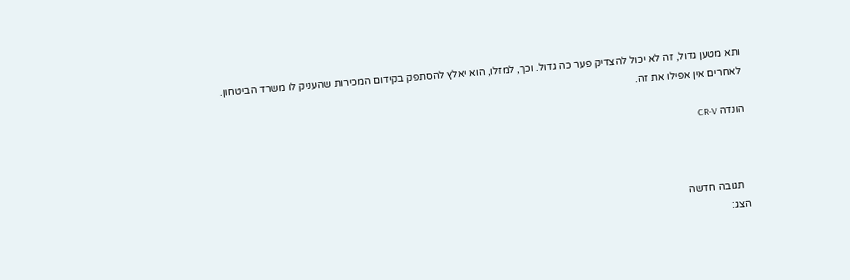ותא מטען גדול, זה לא יכול להצדיק פער כה גדול. וכך, למזלו, הוא יאלץ להסתפק בקידום המכירות שהעניק לו משרד הביטחון. לאחרים אין אפילו את זה.

הונדה CR-V



  תגובה חדשה
הצג: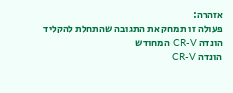אזהרה:
פעולה זו תמחק את התגובה שהתחלת להקליד
הונדה CR-V המחודש
הונדה CR-V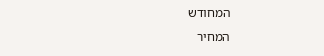המחודש
המחיר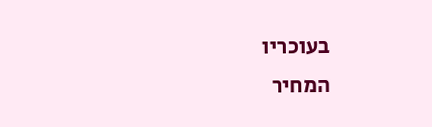בעוכריו
המחיר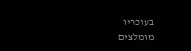בעוכריו
מומלצים